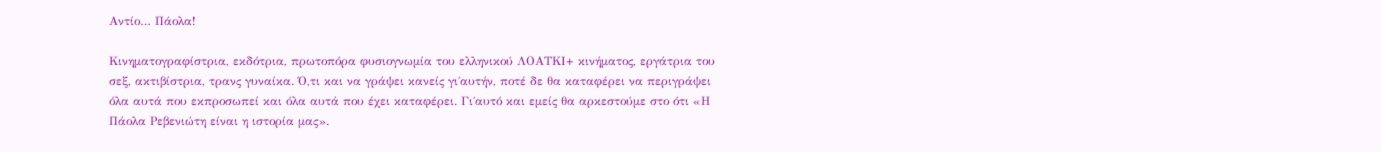Αντίο… Πάολα!

Κινηματογραφίστρια, εκδότρια, πρωτοπόρα φυσιογνωμία του ελληνικού ΛΟΑΤΚΙ+ κινήματος, εργάτρια του σεξ, ακτιβίστρια, τρανς γυναίκα. Ό,τι και να γράψει κανείς γι΄αυτήν, ποτέ δε θα καταφέρει να περιγράψει όλα αυτά που εκπροσωπεί και όλα αυτά που έχει καταφέρει. Γι΄αυτό και εμείς θα αρκεστούμε στο ότι «Η Πάολα Ρεβενιώτη είναι η ιστορία μας».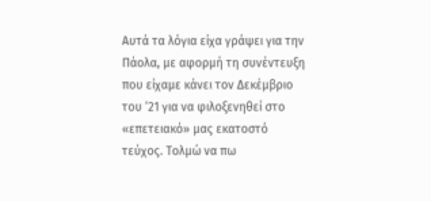Αυτά τα λόγια είχα γράψει για την Πάολα, με αφορμή τη συνέντευξη που είχαμε κάνει τον Δεκέμβριο του ‘21 για να φιλοξενηθεί στο «επετειακό» μας εκατοστό τεύχος. Τολμώ να πω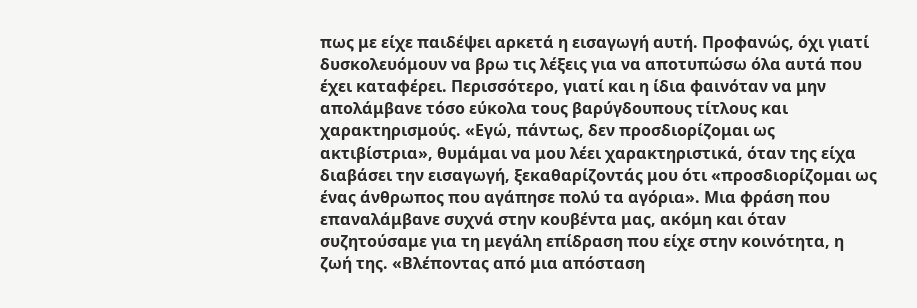πως με είχε παιδέψει αρκετά η εισαγωγή αυτή. Προφανώς, όχι γιατί δυσκολευόμουν να βρω τις λέξεις για να αποτυπώσω όλα αυτά που έχει καταφέρει. Περισσότερο, γιατί και η ίδια φαινόταν να μην απολάμβανε τόσο εύκολα τους βαρύγδουπους τίτλους και χαρακτηρισμούς. «Εγώ, πάντως, δεν προσδιορίζομαι ως ακτιβίστρια», θυμάμαι να μου λέει χαρακτηριστικά, όταν της είχα διαβάσει την εισαγωγή, ξεκαθαρίζοντάς μου ότι «προσδιορίζομαι ως ένας άνθρωπος που αγάπησε πολύ τα αγόρια». Μια φράση που επαναλάμβανε συχνά στην κουβέντα μας, ακόμη και όταν συζητούσαμε για τη μεγάλη επίδραση που είχε στην κοινότητα, η ζωή της. «Βλέποντας από μια απόσταση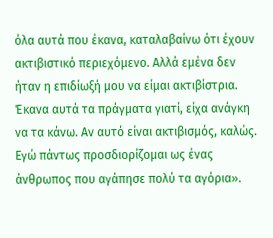όλα αυτά που έκανα, καταλαβαίνω ότι έχουν ακτιβιστικό περιεχόμενο. Αλλά εμένα δεν ήταν η επιδίωξή μου να είμαι ακτιβίστρια. Έκανα αυτά τα πράγματα γιατί, είχα ανάγκη να τα κάνω. Αν αυτό είναι ακτιβισμός, καλώς. Εγώ πάντως προσδιορίζομαι ως ένας άνθρωπος που αγάπησε πολύ τα αγόρια».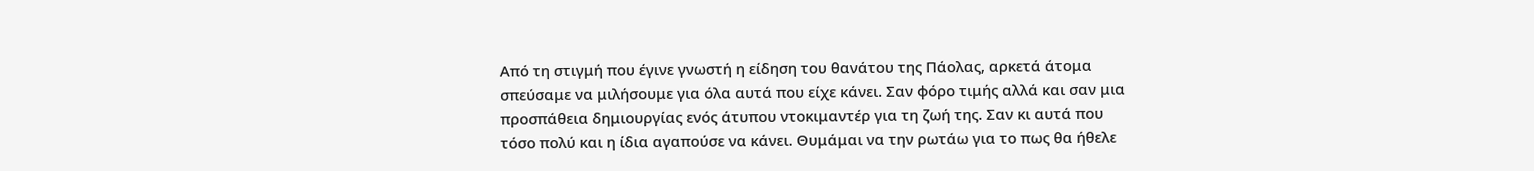Από τη στιγμή που έγινε γνωστή η είδηση του θανάτου της Πάολας, αρκετά άτομα σπεύσαμε να μιλήσουμε για όλα αυτά που είχε κάνει. Σαν φόρο τιμής αλλά και σαν μια προσπάθεια δημιουργίας ενός άτυπου ντοκιμαντέρ για τη ζωή της. Σαν κι αυτά που τόσο πολύ και η ίδια αγαπούσε να κάνει. Θυμάμαι να την ρωτάω για το πως θα ήθελε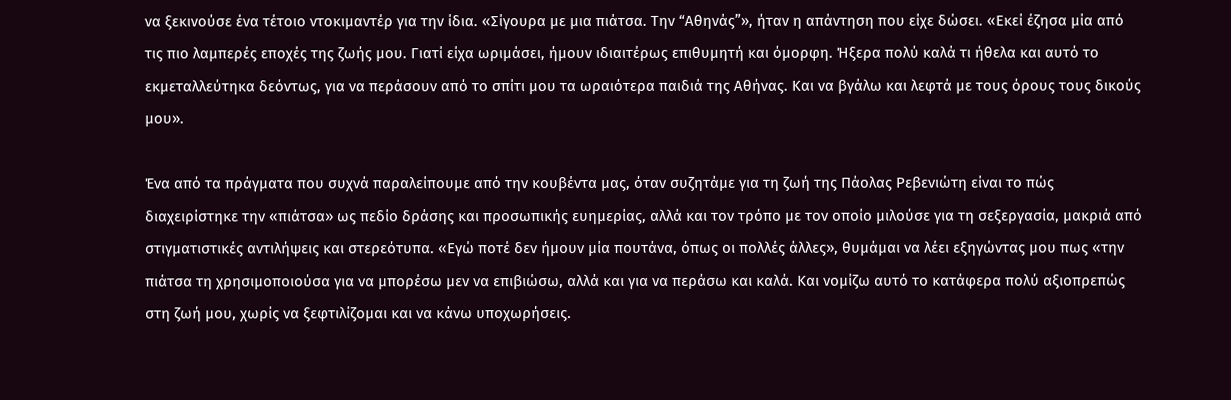να ξεκινούσε ένα τέτοιο ντοκιμαντέρ για την ίδια. «Σίγουρα με μια πιάτσα. Την “Αθηνάς”», ήταν η απάντηση που είχε δώσει. «Εκεί έζησα μία από τις πιο λαμπερές εποχές της ζωής μου. Γιατί είχα ωριμάσει, ήμουν ιδιαιτέρως επιθυμητή και όμορφη. Ήξερα πολύ καλά τι ήθελα και αυτό το εκμεταλλεύτηκα δεόντως, για να περάσουν από το σπίτι μου τα ωραιότερα παιδιά της Αθήνας. Και να βγάλω και λεφτά με τους όρους τους δικούς μου».

Ένα από τα πράγματα που συχνά παραλείπουμε από την κουβέντα μας, όταν συζητάμε για τη ζωή της Πάολας Ρεβενιώτη είναι το πώς διαχειρίστηκε την «πιάτσα» ως πεδίο δράσης και προσωπικής ευημερίας, αλλά και τον τρόπο με τον οποίο μιλούσε για τη σεξεργασία, μακριά από στιγματιστικές αντιλήψεις και στερεότυπα. «Εγώ ποτέ δεν ήμουν μία πουτάνα, όπως οι πολλές άλλες», θυμάμαι να λέει εξηγώντας μου πως «την πιάτσα τη χρησιμοποιούσα για να μπορέσω μεν να επιβιώσω, αλλά και για να περάσω και καλά. Και νομίζω αυτό το κατάφερα πολύ αξιοπρεπώς στη ζωή μου, χωρίς να ξεφτιλίζομαι και να κάνω υποχωρήσεις.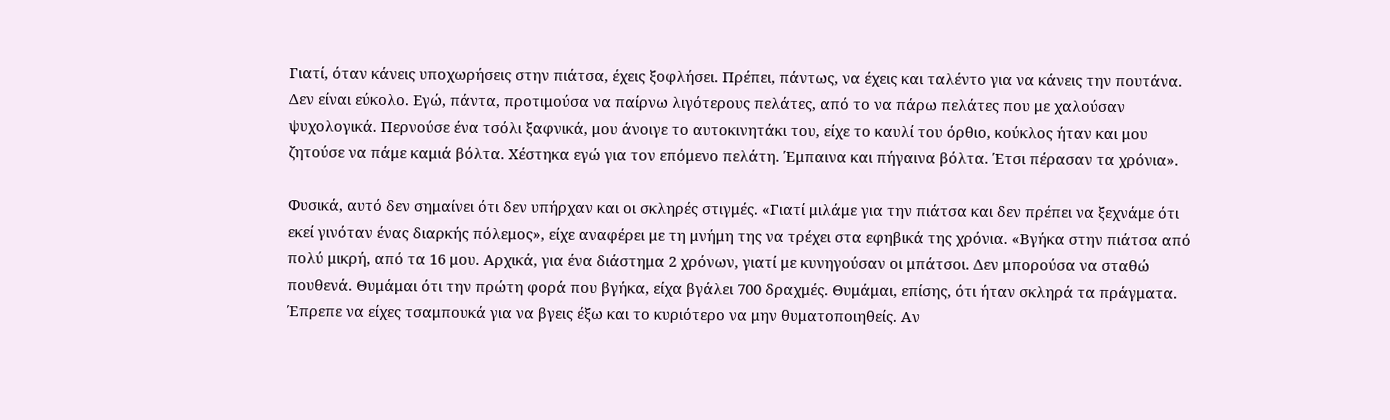Γιατί, όταν κάνεις υποχωρήσεις στην πιάτσα, έχεις ξοφλήσει. Πρέπει, πάντως, να έχεις και ταλέντο για να κάνεις την πουτάνα. Δεν είναι εύκολο. Εγώ, πάντα, προτιμούσα να παίρνω λιγότερους πελάτες, από το να πάρω πελάτες που με χαλούσαν ψυχολογικά. Περνούσε ένα τσόλι ξαφνικά, μου άνοιγε το αυτοκινητάκι του, είχε το καυλί του όρθιο, κούκλος ήταν και μου ζητούσε να πάμε καμιά βόλτα. Χέστηκα εγώ για τον επόμενο πελάτη. Έμπαινα και πήγαινα βόλτα. Έτσι πέρασαν τα χρόνια».

Φυσικά, αυτό δεν σημαίνει ότι δεν υπήρχαν και οι σκληρές στιγμές. «Γιατί μιλάμε για την πιάτσα και δεν πρέπει να ξεχνάμε ότι εκεί γινόταν ένας διαρκής πόλεμος», είχε αναφέρει με τη μνήμη της να τρέχει στα εφηβικά της χρόνια. «Βγήκα στην πιάτσα από πολύ μικρή, από τα 16 μου. Αρχικά, για ένα διάστημα 2 χρόνων, γιατί με κυνηγούσαν οι μπάτσοι. Δεν μπορούσα να σταθώ πουθενά. Θυμάμαι ότι την πρώτη φορά που βγήκα, είχα βγάλει 700 δραχμές. Θυμάμαι, επίσης, ότι ήταν σκληρά τα πράγματα. Έπρεπε να είχες τσαμπουκά για να βγεις έξω και το κυριότερο να μην θυματοποιηθείς. Αν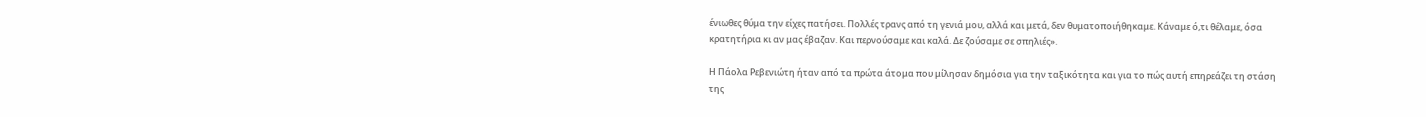ένιωθες θύμα την είχες πατήσει. Πολλές τρανς από τη γενιά μου, αλλά και μετά, δεν θυματοποιήθηκαμε. Κάναμε ό,τι θέλαμε, όσα κρατητήρια κι αν μας έβαζαν. Και περνούσαμε και καλά. Δε ζούσαμε σε σπηλιές».

Η Πάολα Ρεβενιώτη ήταν από τα πρώτα άτομα που μίλησαν δημόσια για την ταξικότητα και για το πώς αυτή επηρεάζει τη στάση της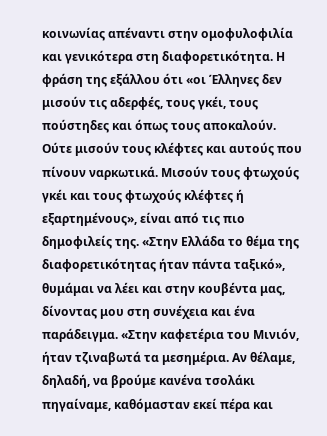κοινωνίας απέναντι στην ομοφυλοφιλία και γενικότερα στη διαφορετικότητα. Η φράση της εξάλλου ότι «οι Έλληνες δεν μισούν τις αδερφές, τους γκέι, τους πούστηδες και όπως τους αποκαλούν. Ούτε μισούν τους κλέφτες και αυτούς που πίνουν ναρκωτικά. Μισούν τους φτωχούς γκέι και τους φτωχούς κλέφτες ή εξαρτημένους», είναι από τις πιο δημοφιλείς της. «Στην Ελλάδα το θέμα της διαφορετικότητας ήταν πάντα ταξικό», θυμάμαι να λέει και στην κουβέντα μας, δίνοντας μου στη συνέχεια και ένα παράδειγμα. «Στην καφετέρια του Μινιόν, ήταν τζιναβωτά τα μεσημέρια. Αν θέλαμε, δηλαδή, να βρούμε κανένα τσολάκι πηγαίναμε, καθόμασταν εκεί πέρα και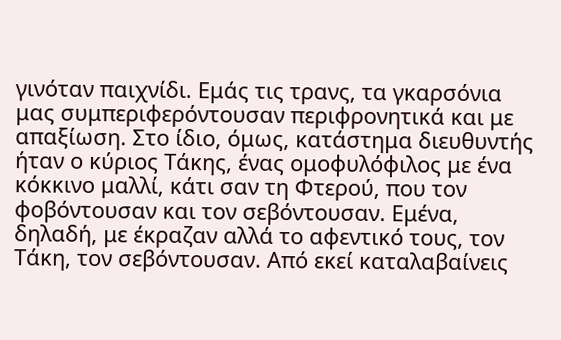γινόταν παιχνίδι. Εμάς τις τρανς, τα γκαρσόνια μας συμπεριφερόντουσαν περιφρονητικά και με απαξίωση. Στο ίδιο, όμως, κατάστημα διευθυντής ήταν ο κύριος Τάκης, ένας ομοφυλόφιλος με ένα κόκκινο μαλλί, κάτι σαν τη Φτερού, που τον φοβόντουσαν και τον σεβόντουσαν. Εμένα, δηλαδή, με έκραζαν αλλά το αφεντικό τους, τον Τάκη, τον σεβόντουσαν. Από εκεί καταλαβαίνεις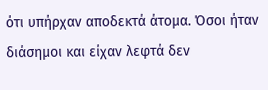ότι υπήρχαν αποδεκτά άτομα. Όσοι ήταν διάσημοι και είχαν λεφτά δεν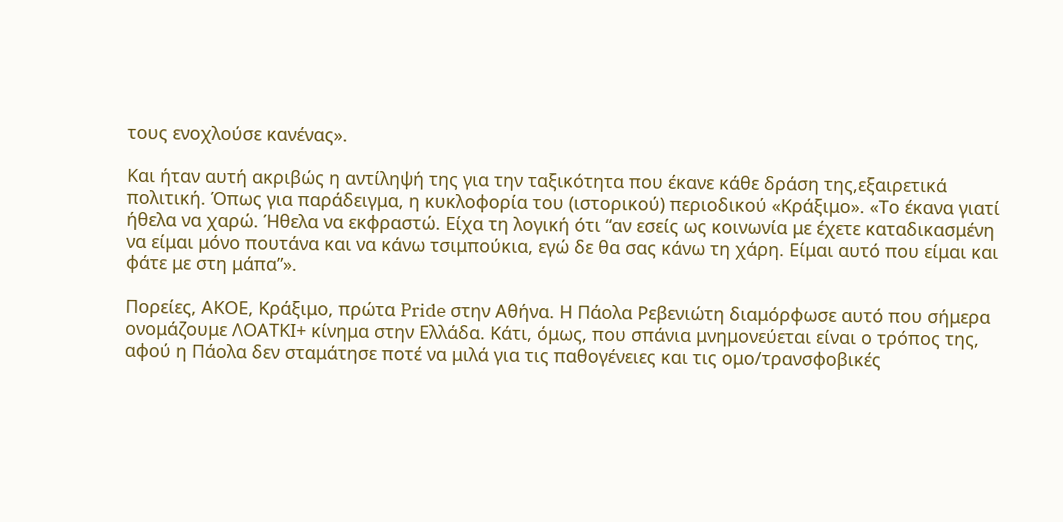τους ενοχλούσε κανένας».

Και ήταν αυτή ακριβώς η αντίληψή της για την ταξικότητα που έκανε κάθε δράση της,εξαιρετικά πολιτική. Όπως για παράδειγμα, η κυκλοφορία του (ιστορικού) περιοδικού «Κράξιμο». «Το έκανα γιατί ήθελα να χαρώ. Ήθελα να εκφραστώ. Είχα τη λογική ότι “αν εσείς ως κοινωνία με έχετε καταδικασμένη να είμαι μόνο πουτάνα και να κάνω τσιμπούκια, εγώ δε θα σας κάνω τη χάρη. Είμαι αυτό που είμαι και φάτε με στη μάπα”».

Πορείες, ΑΚΟΕ, Κράξιμο, πρώτα Pride στην Αθήνα. Η Πάολα Ρεβενιώτη διαμόρφωσε αυτό που σήμερα ονομάζουμε ΛΟΑΤΚΙ+ κίνημα στην Ελλάδα. Κάτι, όμως, που σπάνια μνημονεύεται είναι ο τρόπος της, αφού η Πάολα δεν σταμάτησε ποτέ να μιλά για τις παθογένειες και τις ομο/τρανσφοβικές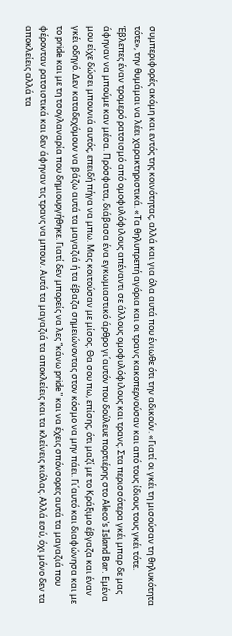συμπεριφορές ακόμη και εντός της κοινότητας, αλλά και για όλα αυτά που ένιωθε ότι την αδικούν. «Γιατί οι γκέι τη μισούσαν τη θηλυκότητα τότε», την θυμάμαι να λέει χαρακτηριστικά. «Τα θηλυπρεπή αγόρια και οι τρανς κακοπερνούσαν και από τους ίδιους τους γκέι τότε. Έβλεπες έναν τρομερό ρατσισμό από ομοφυλόφιλους απέναντι σε άλλους ομοφυλόφιλους και τρανς. Στα περισσότερα γκέι μπαρ δε μας άφηναν να μπούμε καν μέσα. Πρόσφατα, διάβασα ένα εγκωμιαστικό άρθρο γι΄αυτόν που δούλευε πορτιέρης στο Aleco’s Island Bar. Εμένα μου είχε δώσει μπουνιά αυτός, επειδή πήγα να μπω. Μας κοιτούσαν με μίσος. Θα σου πω, επίσης, ότι μαζί με το Κράξιμο έβγαζα και έναν γκέι οδηγό. Δεν καταδεχόμουν να βάζω αυτά τα μαγαζιά ή τα έβαζα σημειώνοντας στον κόσμο να μην πάει. Γι΄αυτό και διαφώνησα και με το pride και με τη τσογλαναρία που δημιουργήθηκε. Γιατί δεν μπορείς να λες “κάνω pride” και να έχεις σπόνσορες αυτά τα μαγαζιά που φέρονταν ρατσιστικά και δεν άφηναν τις τρανς να μπουν. Αυτά τα μαγαζιά τα αποκλείεις και τα κλείνεις κιόλας. Αλλά εσύ, όχι μόνο δεν τα αποκλείεις αλλά τα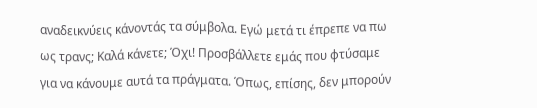αναδεικνύεις κάνοντάς τα σύμβολα. Εγώ μετά τι έπρεπε να πω ως τρανς; Καλά κάνετε; Όχι! Προσβάλλετε εμάς που φτύσαμε για να κάνουμε αυτά τα πράγματα. Όπως, επίσης, δεν μπορούν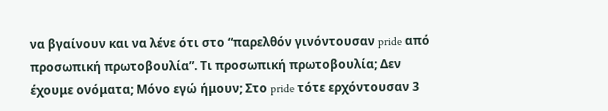να βγαίνουν και να λένε ότι στο “παρελθόν γινόντουσαν pride από προσωπική πρωτοβουλία”. Τι προσωπική πρωτοβουλία; Δεν έχουμε ονόματα; Μόνο εγώ ήμουν; Στο pride τότε ερχόντουσαν 3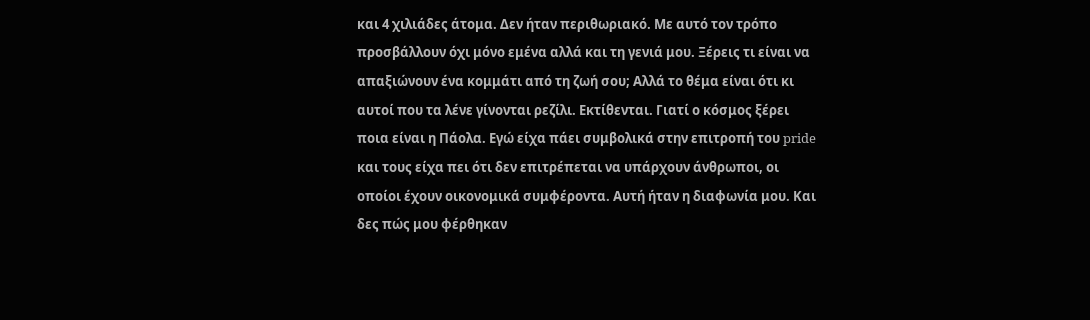και 4 χιλιάδες άτομα. Δεν ήταν περιθωριακό. Με αυτό τον τρόπο προσβάλλουν όχι μόνο εμένα αλλά και τη γενιά μου. Ξέρεις τι είναι να απαξιώνουν ένα κομμάτι από τη ζωή σου; Αλλά το θέμα είναι ότι κι αυτοί που τα λένε γίνονται ρεζίλι. Εκτίθενται. Γιατί ο κόσμος ξέρει ποια είναι η Πάολα. Εγώ είχα πάει συμβολικά στην επιτροπή του pride και τους είχα πει ότι δεν επιτρέπεται να υπάρχουν άνθρωποι, οι οποίοι έχουν οικονομικά συμφέροντα. Αυτή ήταν η διαφωνία μου. Και δες πώς μου φέρθηκαν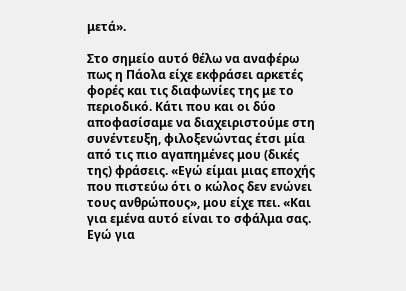μετά».

Στο σημείο αυτό θέλω να αναφέρω πως η Πάολα είχε εκφράσει αρκετές φορές και τις διαφωνίες της με το περιοδικό. Κάτι που και οι δύο αποφασίσαμε να διαχειριστούμε στη συνέντευξη, φιλοξενώντας έτσι μία από τις πιο αγαπημένες μου (δικές της) φράσεις. «Εγώ είμαι μιας εποχής που πιστεύω ότι ο κώλος δεν ενώνει τους ανθρώπους», μου είχε πει. «Και για εμένα αυτό είναι το σφάλμα σας. Εγώ για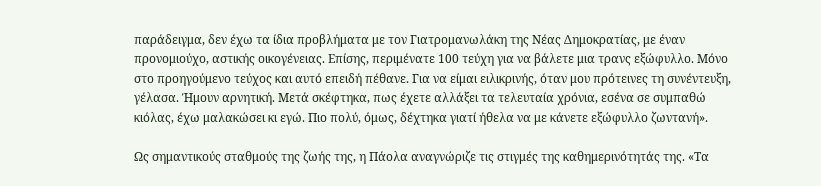παράδειγμα, δεν έχω τα ίδια προβλήματα με τον Γιατρομανωλάκη της Νέας Δημοκρατίας, με έναν προνομιούχο, αστικής οικογένειας. Επίσης, περιμένατε 100 τεύχη για να βάλετε μια τρανς εξώφυλλο. Μόνο στο προηγούμενο τεύχος και αυτό επειδή πέθανε. Για να είμαι ειλικρινής, όταν μου πρότεινες τη συνέντευξη, γέλασα. Ήμουν αρνητική. Μετά σκέφτηκα, πως έχετε αλλάξει τα τελευταία χρόνια, εσένα σε συμπαθώ κιόλας, έχω μαλακώσει κι εγώ. Πιο πολύ, όμως, δέχτηκα γιατί ήθελα να με κάνετε εξώφυλλο ζωντανή».

Ως σημαντικούς σταθμούς της ζωής της, η Πάολα αναγνώριζε τις στιγμές της καθημερινότητάς της. «Τα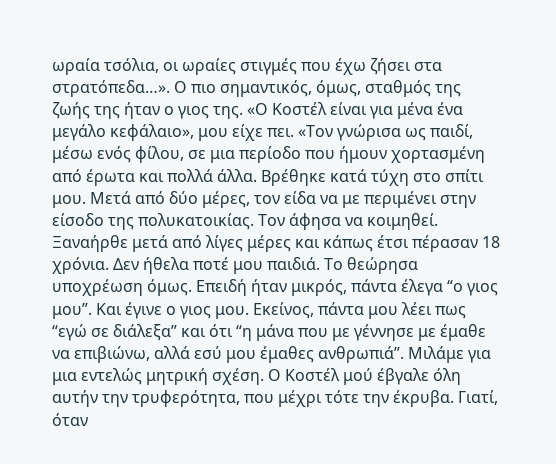ωραία τσόλια, οι ωραίες στιγμές που έχω ζήσει στα στρατόπεδα…». Ο πιο σημαντικός, όμως, σταθμός της ζωής της ήταν ο γιος της. «Ο Κοστέλ είναι για μένα ένα μεγάλο κεφάλαιο», μου είχε πει. «Τον γνώρισα ως παιδί, μέσω ενός φίλου, σε μια περίοδο που ήμουν χορτασμένη από έρωτα και πολλά άλλα. Βρέθηκε κατά τύχη στο σπίτι μου. Μετά από δύο μέρες, τον είδα να με περιμένει στην είσοδο της πολυκατοικίας. Τον άφησα να κοιμηθεί. Ξαναήρθε μετά από λίγες μέρες και κάπως έτσι πέρασαν 18 χρόνια. Δεν ήθελα ποτέ μου παιδιά. Το θεώρησα υποχρέωση όμως. Επειδή ήταν μικρός, πάντα έλεγα “ο γιος μου”. Και έγινε ο γιος μου. Εκείνος, πάντα μου λέει πως “εγώ σε διάλεξα” και ότι “η μάνα που με γέννησε με έμαθε να επιβιώνω, αλλά εσύ μου έμαθες ανθρωπιά”. Μιλάμε για μια εντελώς μητρική σχέση. Ο Κοστέλ μού έβγαλε όλη αυτήν την τρυφερότητα, που μέχρι τότε την έκρυβα. Γιατί, όταν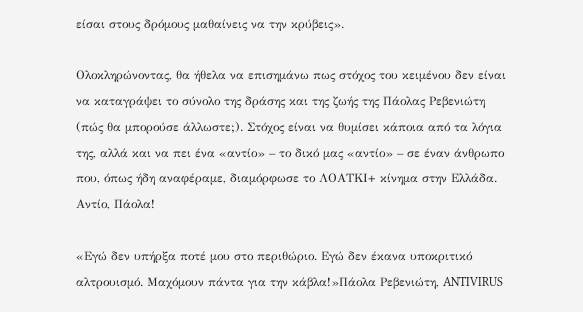είσαι στους δρόμους μαθαίνεις να την κρύβεις».

Ολοκληρώνοντας, θα ήθελα να επισημάνω πως στόχος του κειμένου δεν είναι να καταγράψει το σύνολο της δράσης και της ζωής της Πάολας Ρεβενιώτη (πώς θα μπορούσε άλλωστε;). Στόχος είναι να θυμίσει κάποια από τα λόγια της, αλλά και να πει ένα «αντίο» – το δικό μας «αντίο» – σε έναν άνθρωπο που, όπως ήδη αναφέραμε, διαμόρφωσε το ΛΟΑΤΚΙ+ κίνημα στην Ελλάδα. Αντίο, Πάολα!

«Εγώ δεν υπήρξα ποτέ μου στο περιθώριο. Εγώ δεν έκανα υποκριτικό αλτρουισμό. Μαχόμουν πάντα για την κάβλα!»Πάολα Ρεβενιώτη, ANTIVIRUS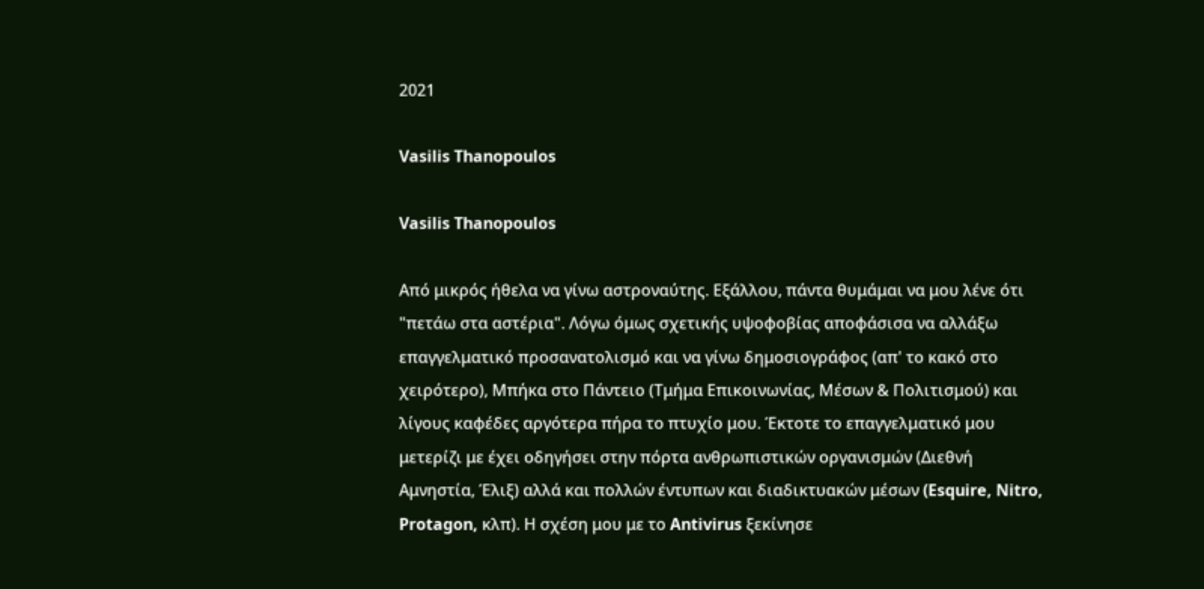2021

Vasilis Thanopoulos

Vasilis Thanopoulos

Από μικρός ήθελα να γίνω αστροναύτης. Εξάλλου, πάντα θυμάμαι να μου λένε ότι "πετάω στα αστέρια". Λόγω όμως σχετικής υψοφοβίας αποφάσισα να αλλάξω επαγγελματικό προσανατολισμό και να γίνω δημοσιογράφος (απ' το κακό στο χειρότερο), Μπήκα στο Πάντειο (Τμήμα Επικοινωνίας, Μέσων & Πολιτισμού) και λίγους καφέδες αργότερα πήρα το πτυχίο μου. Έκτοτε το επαγγελματικό μου μετερίζι με έχει οδηγήσει στην πόρτα ανθρωπιστικών οργανισμών (Διεθνή Αμνηστία, Έλιξ) αλλά και πολλών έντυπων και διαδικτυακών μέσων (Esquire, Nitro, Protagon, κλπ). Η σχέση μου με το Antivirus ξεκίνησε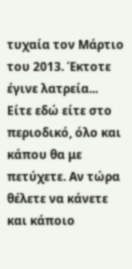τυχαία τον Μάρτιο του 2013. Έκτοτε έγινε λατρεία... Είτε εδώ είτε στο περιοδικό, όλο και κάπου θα με πετύχετε. Αν τώρα θέλετε να κάνετε και κάποιο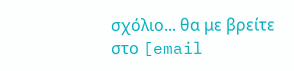σχόλιο... θα με βρείτε στο [email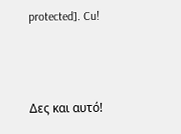protected]. Cu!




Δες και αυτό!